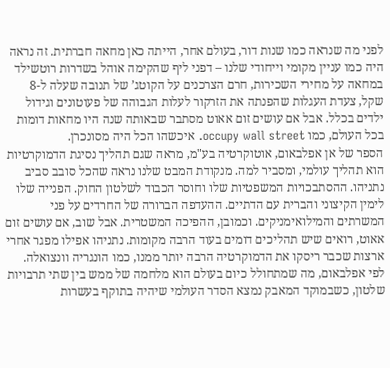לפני מה שנראה כמו שנות דור, בעולם אחר, הייתה כאן מחאה חברתית. זה נראה היה כמו עניין מקומי וייחודי שלנו – דפני ליף שהקימה אוהל בשדרות רוטשילד במחאה על מחירי השכירות, חרם הצרכנים על הקוטג’ של תנובה שעלה ל-8 שקל, צעדת העגלות שהפנתה את הזרקור לעלות הגבוהה של פעוטונים וגידול ילדים בכלל. אבל אם עושים זום אאוט מסתבר שבאותה שנה היו מחאות דומות בכל העולם, כמו occupy wall street. איכשהו הכל היה מסונכרן.
הספר של אן אפלבאום, אוטוקרטיה בע"מ, מראה שגם תהליך נסיגת הדמוקרטיות הוא תהליך עולמי, ומסביר למה. מנקודת המבט שלנו נראה שהכל סובב סביב נתניהו. ההסתבכויות המשפטיות שלו וחוסר הכבוד לשלטון החוק. הפנייה שלו לימין הקיצוני והברית עם הדתיים. ההעדפה הברורה של החרדים על פני המשרתים והמילואימניקים. וכמובן, ההפיכה המשטרית. אבל שוב, אם עושים זום אאוט, רואים שיש תהליכים דומים בעוד הרבה מקומות. נתניהו אפילו מפגר אחרי ארצות שכבר ריסקו את הדמוקרטיה הרבה יותר ממנו, כמו הונגריה וונצואלה.
לפי אפלבאום, מה שמתחולל כיום בעולם הוא מלחמה של ממש בין שתי תרבויות שלטון, כשבמוקד המאבק נמצא הסדר העולמי שיהיה בתוקף בעשרות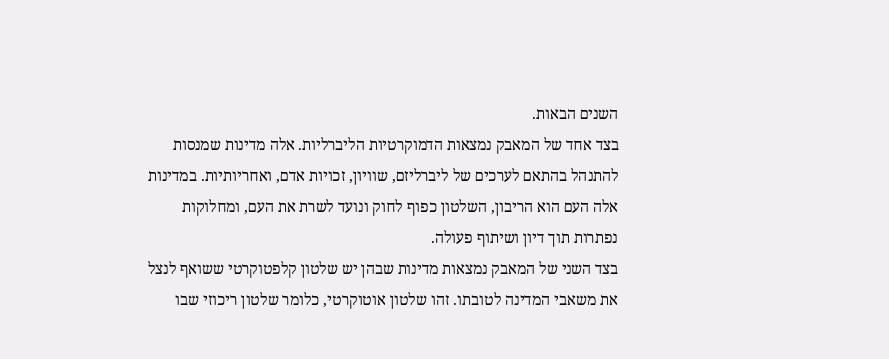השנים הבאות.
בצד אחד של המאבק נמצאות הדמוקרטיות הליברליות. אלה מדינות שמנסות להתנהל בהתאם לערכים של ליברליזם, שוויון, זכויות אדם, ואחריותיות. במדינות אלה העם הוא הריבון, השלטון כפוף לחוק ונועד לשרת את העם, ומחלוקות נפתרות תוך דיון ושיתוף פעולה.
בצד השני של המאבק נמצאות מדינות שבהן יש שלטון קלפטוקרטי ששואף לנצל את משאבי המדינה לטובתו. זהו שלטון אוטוקרטי, כלומר שלטון ריכוזי שבו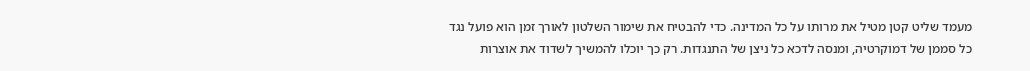מעמד שליט קטן מטיל את מרותו על כל המדינה. כדי להבטיח את שימור השלטון לאורך זמן הוא פועל נגד כל סממן של דמוקרטיה, ומנסה לדכא כל ניצן של התנגדות. רק כך יוכלו להמשיך לשדוד את אוצרות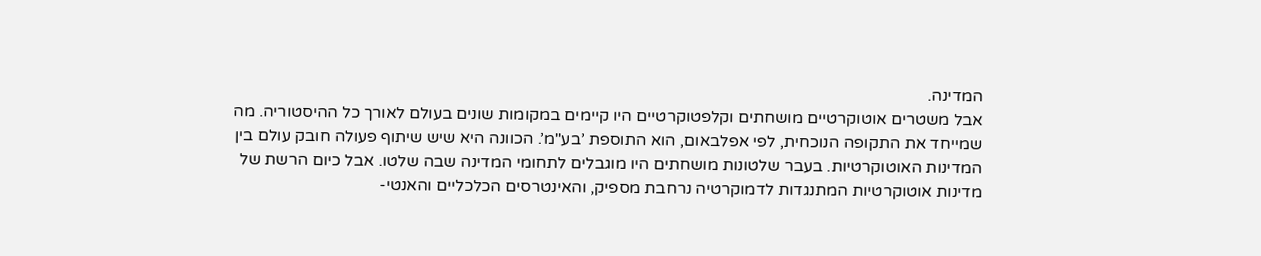המדינה.
אבל משטרים אוטוקרטיים מושחתים וקלפטוקרטיים היו קיימים במקומות שונים בעולם לאורך כל ההיסטוריה. מה שמייחד את התקופה הנוכחית, לפי אפלבאום, הוא התוספת ’בע"מ’. הכוונה היא שיש שיתוף פעולה חובק עולם בין המדינות האוטוקרטיות. בעבר שלטונות מושחתים היו מוגבלים לתחומי המדינה שבה שלטו. אבל כיום הרשת של מדינות אוטוקרטיות המתנגדות לדמוקרטיה נרחבת מספיק, והאינטרסים הכלכליים והאנטי-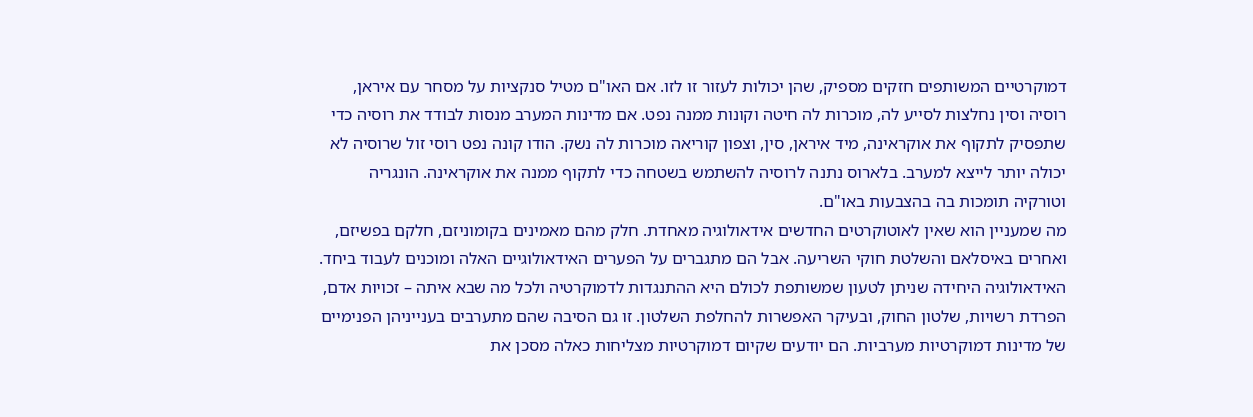דמוקרטיים המשותפים חזקים מספיק, שהן יכולות לעזור זו לזו. אם האו"ם מטיל סנקציות על מסחר עם איראן, רוסיה וסין נחלצות לסייע לה, מוכרות לה חיטה וקונות ממנה נפט. אם מדינות המערב מנסות לבודד את רוסיה כדי שתפסיק לתקוף את אוקראינה, מיד איראן, סין, וצפון קוריאה מוכרות לה נשק. הודו קונה נפט רוסי זול שרוסיה לא יכולה יותר לייצא למערב. בלארוס נתנה לרוסיה להשתמש בשטחה כדי לתקוף ממנה את אוקראינה. הונגריה וטורקיה תומכות בה בהצבעות באו"ם.
מה שמעניין הוא שאין לאוטוקרטים החדשים אידאולוגיה מאחדת. חלק מהם מאמינים בקומוניזם, חלקם בפשיזם, ואחרים באיסלאם והשלטת חוקי השריעה. אבל הם מתגברים על הפערים האידאולוגיים האלה ומוכנים לעבוד ביחד. האידאולוגיה היחידה שניתן לטעון שמשותפת לכולם היא ההתנגדות לדמוקרטיה ולכל מה שבא איתה – זכויות אדם, הפרדת רשויות, שלטון החוק, ובעיקר האפשרות להחלפת השלטון. זו גם הסיבה שהם מתערבים בענייניהן הפנימיים של מדינות דמוקרטיות מערביות. הם יודעים שקיום דמוקרטיות מצליחות כאלה מסכן את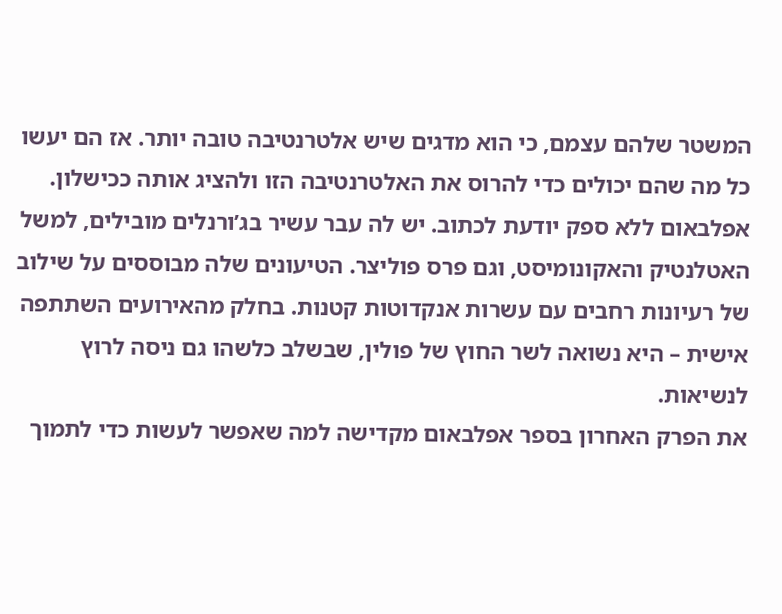המשטר שלהם עצמם, כי הוא מדגים שיש אלטרנטיבה טובה יותר. אז הם יעשו כל מה שהם יכולים כדי להרוס את האלטרנטיבה הזו ולהציג אותה ככישלון.
אפלבאום ללא ספק יודעת לכתוב. יש לה עבר עשיר בג’ורנלים מובילים, למשל האטלנטיק והאקונומיסט, וגם פרס פוליצר. הטיעונים שלה מבוססים על שילוב של רעיונות רחבים עם עשרות אנקדוטות קטנות. בחלק מהאירועים השתתפה אישית – היא נשואה לשר החוץ של פולין, שבשלב כלשהו גם ניסה לרוץ לנשיאות.
את הפרק האחרון בספר אפלבאום מקדישה למה שאפשר לעשות כדי לתמוך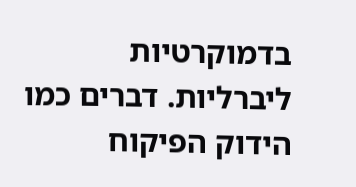בדמוקרטיות ליברליות. דברים כמו הידוק הפיקוח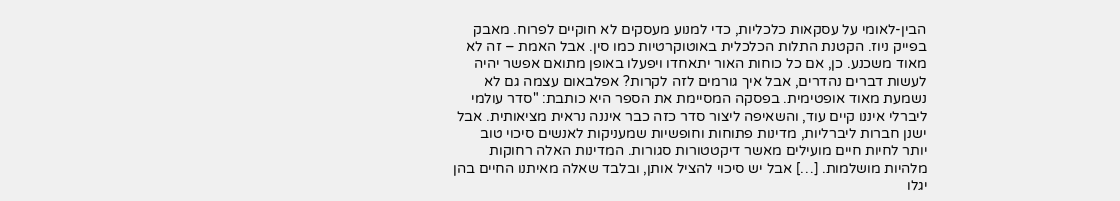הבין-לאומי על עסקאות כלכליות, כדי למנוע מעסקים לא חוקיים לפרוח. מאבק בפייק ניוז. הקטנת התלות הכלכלית באוטוקרטיות כמו סין. אבל האמת – זה לא מאוד משכנע. כן, אם כל כוחות האור יתאחדו ויפעלו באופן מתואם אפשר יהיה לעשות דברים נהדרים, אבל איך גורמים לזה לקרות? אפלבאום עצמה גם לא נשמעת מאוד אופטימית. בפסקה המסיימת את הספר היא כותבת: "סדר עולמי ליברלי איננו קיים עוד, והשאיפה ליצור סדר כזה כבר איננה נראית מציאותית. אבל ישנן חברות ליברליות, מדינות פתוחות וחופשיות שמעניקות לאנשים סיכוי טוב יותר לחיות חיים מועילים מאשר דיקטטורות סגורות. המדינות האלה רחוקות מלהיות מושלמות. […] אבל יש סיכוי להציל אותן, ובלבד שאלה מאיתנו החיים בהן יגלו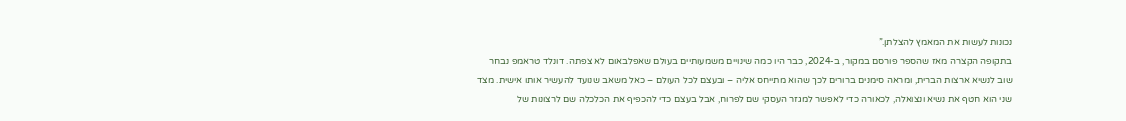נכונות לעשות את המאמץ להצלתן.”
בתקופה הקצרה מאז שהספר פורסם במקור, ב-2024, כבר היו כמה שינויים משמעותיים בעולם שאפלבאום לא צפתה. דונלד טראמפ נבחר שוב לנשיא ארצות הברית, ומראה סימנים ברורים לכך שהוא מתייחס אליה – ובעצם לכל העולם – כאל משאב שנועד להעשיר אותו אישית. מצד שני הוא חטף את נשיא ונצואלה, לכאורה כדי לאפשר למגזר העסקי שם לפרוח, אבל בעצם כדי להכפיף את הכלכלה שם לרצונות של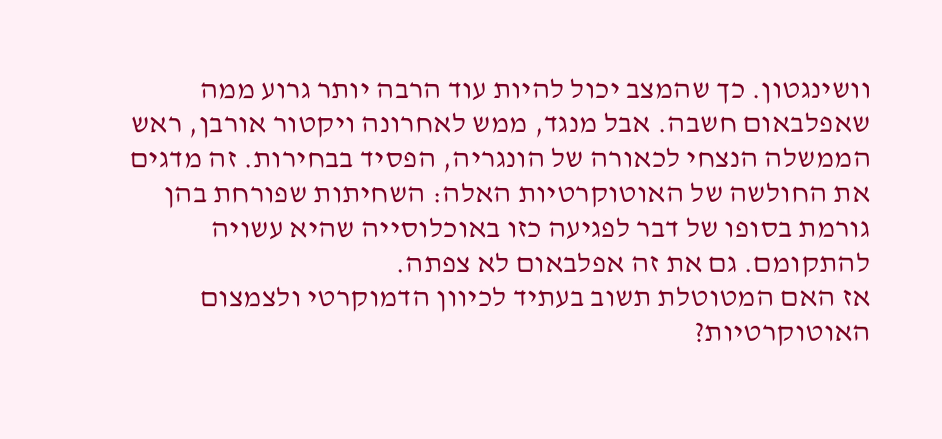וושינגטון. כך שהמצב יכול להיות עוד הרבה יותר גרוע ממה שאפלבאום חשבה. אבל מנגד, ממש לאחרונה ויקטור אורבן, ראש הממשלה הנצחי לכאורה של הונגריה, הפסיד בבחירות. זה מדגים את החולשה של האוטוקרטיות האלה: השחיתות שפורחת בהן גורמת בסופו של דבר לפגיעה כזו באוכלוסייה שהיא עשויה להתקומם. גם את זה אפלבאום לא צפתה.
אז האם המטוטלת תשוב בעתיד לכיוון הדמוקרטי ולצמצום האוטוקרטיות?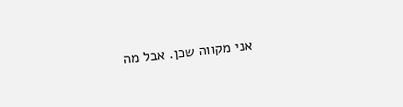אני מקווה שכן. אבל מה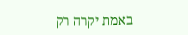באמת יקרה רק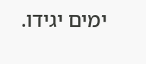ימים יגידו.